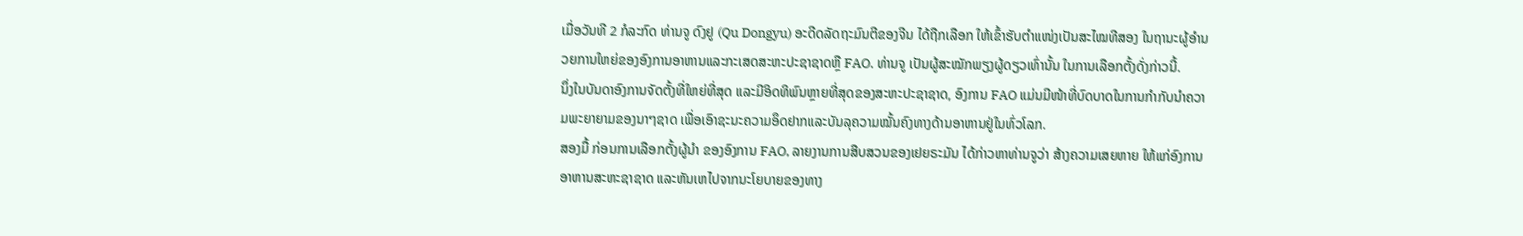ເມື່ອວັນທີ 2 ກໍລະກົດ ທ່ານຈູ ດົງຢູ (Qu Dongyu) ອະດີດລັດຖະມົນຕີຂອງຈີນ ໄດ້ຖືກເລືອກ ໃຫ້ເຂົ້າຮັບຕຳແໜ່ງເປັນສະໄໝທີສອງ ໃນຖານະຜູ້ອຳນວຍການໃຫຍ່ຂອງອົງການອາຫານແລະກະເສດສະຫະປະຊາຊາດຫຼື FAO. ທ່ານຈູ ເປັນຜູ້ສະໝັກພຽງຜູ້ດຽວເທົ່ານັ້ນ ໃນການເລືອກຕັ້ງດັ່ງກ່າວນີ້.
ນຶ່ງໃນບັນດາອົງການຈັດຕັ້ງທີ່ໃຫຍ່ທີ່ສຸດ ແລະມີອິດທິພົນຫຼາຍທີ່ສຸດຂອງສະຫະປະຊາຊາດ, ອົງການ FAO ແມ່ນມີໜ້າທີ່ບົດບາດໃນການກຳກັບນຳຄວາມພະຍາຍາມຂອງນາໆຊາດ ເພື່ອເອົາຊະນະຄວາມອຶດຢາກແລະບັນລຸຄວາມໝັ້ນຄົງທາງດ້ານອາຫານຢູ່ໃນທົ່ວໂລກ.
ສອງມື້ ກ່ອນການເລືອກຕັ້ງຜູ້ນຳ ຂອງອົງການ FAO, ລາຍງານການສືບສວນຂອງເຢຍຣະມັນ ໄດ້ກ່າວຫາທ່ານຈູວ່າ ສ້າງຄວາມເສຍຫາຍ ໃຫ້ແກ່ອົງການອາຫານສະຫະຊາຊາດ ແລະຫັນເຫໄປຈາກນະໂຍບາຍຂອງທາງ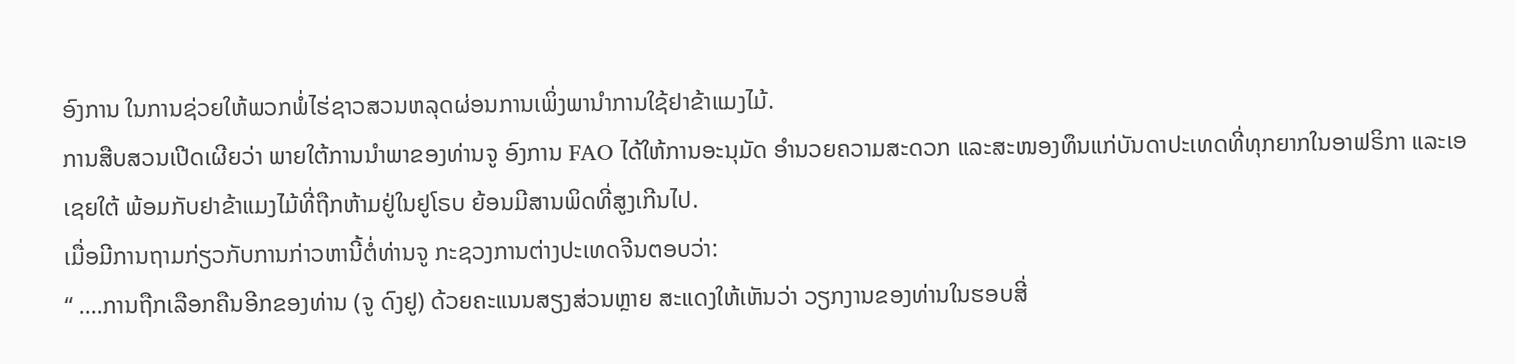ອົງການ ໃນການຊ່ວຍໃຫ້ພວກພໍ່ໄຮ່ຊາວສວນຫລຸດຜ່ອນການເພິ່ງພານຳການໃຊ້ຢາຂ້າແມງໄມ້.
ການສືບສວນເປີດເຜີຍວ່າ ພາຍໃຕ້ການນຳພາຂອງທ່ານຈູ ອົງການ FAO ໄດ້ໃຫ້ການອະນຸມັດ ອຳນວຍຄວາມສະດວກ ແລະສະໜອງທຶນແກ່ບັນດາປະເທດທີ່ທຸກຍາກໃນອາຟຣິກາ ແລະເອເຊຍໃຕ້ ພ້ອມກັບຢາຂ້າແມງໄມ້ທີ່ຖືກຫ້າມຢູ່ໃນຢູໂຣບ ຍ້ອນມີສານພິດທີ່ສູງເກີນໄປ.
ເມື່ອມີການຖາມກ່ຽວກັບການກ່າວຫານີ້ຕໍ່ທ່ານຈູ ກະຊວງການຕ່າງປະເທດຈີນຕອບວ່າ:
“ ….ການຖືກເລືອກຄືນອີກຂອງທ່ານ (ຈູ ດົງຢູ) ດ້ວຍຄະແນນສຽງສ່ວນຫຼາຍ ສະແດງໃຫ້ເຫັນວ່າ ວຽກງານຂອງທ່ານໃນຮອບສີ່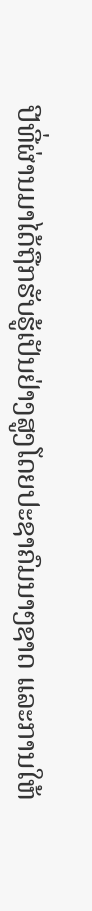ປີທີ່ຜ່ານມາໄດ້ຖືກຮັບຮູ້ເປັນຢ່າງສູງໂດຍປະຊາຄົມນາໆຊາດ ແລະການໃຫ້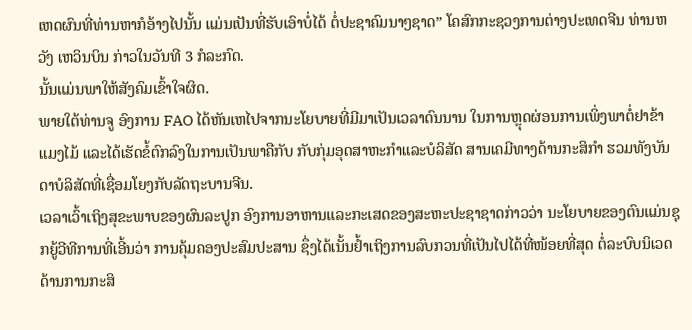ເຫດຜົນທີ່ທ່ານຫາກໍອ້າງໄປນັ້ນ ແມ່ນເປັນທີ່ຮັບເອົາບໍ່ໄດ້ ຕໍ່ປະຊາຄົມນາໆຊາດ” ໂຄສົກກະຊວງການຕ່າງປະເທດຈີນ ທ່ານຫວັງ ເຫວິນບິນ ກ່າວໃນວັນທີ 3 ກໍລະກົດ.
ນັ້ນແມ່ນພາໃຫ້ສັງຄົມເຂົ້າໃຈຜິດ.
ພາຍໃຕ້ທ່ານຈູ ອົງການ FAO ໄດ້ຫັນເຫໄປຈາກນະໂຍບາຍທີ່ມີມາເປັນເວລາດົນນານ ໃນການຫຼຸດຜ່ອນການເພິ່ງພາຕໍ່ຢາຂ້າແມງໄມ້ ແລະໄດ້ເຮັດຂໍ້ຕົກລົງໃນການເປັນພາຄືກັບ ກັບກຸ່ມອຸດສາຫະກຳແລະບໍລິສັດ ສານເຄມີທາງດ້ານກະສິກຳ ຮວມທັງບັນດາບໍລິສັດທີ່ເຊື່ອມໂຍງກັບລັດຖະບານຈີນ.
ເວລາເວົ້າເຖິງສຸຂະພາບຂອງຜົນລະປູກ ອົງການອາຫານແລະກະເສດຂອງສະຫະປະຊາຊາດກ່າວວ່າ ນະໂຍບາຍຂອງຕົນແມ່ນຊຸກຍູ້ວີທີການທີ່ເອີ້ນວ່າ ການຄຸ້ມຄອງປະສົມປະສານ ຊຶ່ງໄດ້ເນັ້ນຢ້ຳເຖິງການລົບກວນທີ່ເປັນໄປໄດ້ທີ່ໜ້ອຍທີ່ສຸດ ຕໍ່ລະບົບນິເວດດ້ານການກະສິ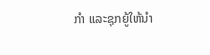ກຳ ແລະຊຸກຍູ້ໃຫ້ນຳ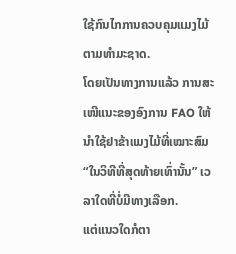ໃຊ້ກົນໄກການຄວບຄຸມແມງໄມ້ຕາມທຳມະຊາດ.
ໂດຍເປັນທາງການແລ້ວ ການສະເໜີແນະຂອງອົງການ FAO ໃຫ້ນຳໃຊ້ຢາຂ້າແມງໄມ້ທີ່ເໝາະສົມ “ໃນວິທີທີ່ສຸດທ້າຍເທົ່ານັ້ນ” ເວລາໃດທີ່ບໍ່ມີທາງເລືອກ.
ແຕ່ແນວໃດກໍຕາ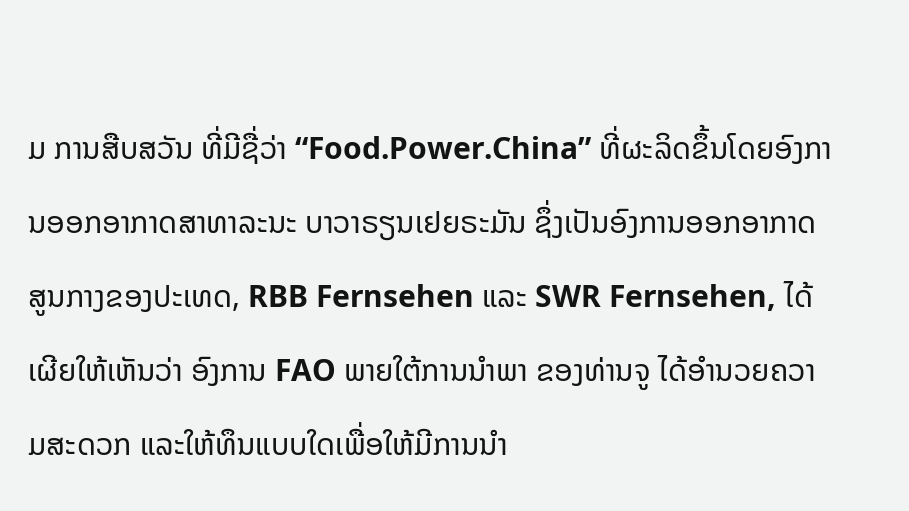ມ ການສືບສວັນ ທີ່ມີຊື່ວ່າ “Food.Power.China” ທີ່ຜະລິດຂຶ້ນໂດຍອົງການອອກອາກາດສາທາລະນະ ບາວາຣຽນເຢຍຣະມັນ ຊຶ່ງເປັນອົງການອອກອາກາດສູນກາງຂອງປະເທດ, RBB Fernsehen ແລະ SWR Fernsehen, ໄດ້ເຜີຍໃຫ້ເຫັນວ່າ ອົງການ FAO ພາຍໃຕ້ການນຳພາ ຂອງທ່ານຈູ ໄດ້ອຳນວຍຄວາມສະດວກ ແລະໃຫ້ທຶນແບບໃດເພື່ອໃຫ້ມີການນຳ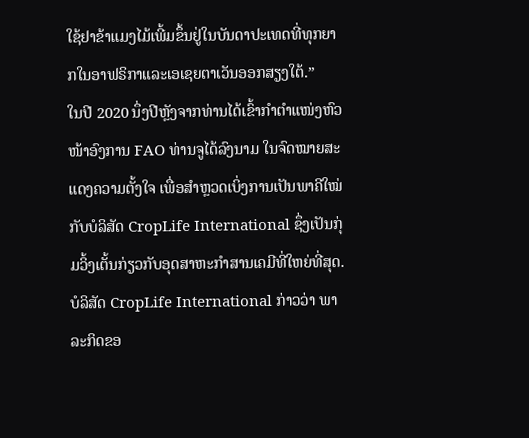ໃຊ້ຢາຂ້າແມງໄມ້ເພີ້ມຂຶ້ນຢູ່ໃນບັນດາປະເທດທີ່ທຸກຍາກໃນອາຟຣິກາແລະເອເຊຍຕາເວັນອອກສຽງໃຕ້.”
ໃນປີ 2020 ນຶ່ງປີຫຼັງຈາກທ່ານໄດ້ເຂົ້າກຳຕຳແໜ່ງຫົວໜ້າອົງການ FAO ທ່ານຈູໄດ້ລົງນາມ ໃນຈົດໝາຍສະແດງຄວາມຕັ້ງໃຈ ເພື່ອສຳຫຼວດເບິ່ງການເປັນພາຄີໃໝ່ກັບບໍລິສັດ CropLife International ຊຶ່ງເປັນກຸ່ມວິ້ງເຕັ້ນກ່ຽວກັບອຸດສາຫະກຳສານເຄມີທີ່ໃຫຍ່ທີ່ສຸດ.
ບໍລິສັດ CropLife International ກ່າວວ່າ ພາລະກິດຂອ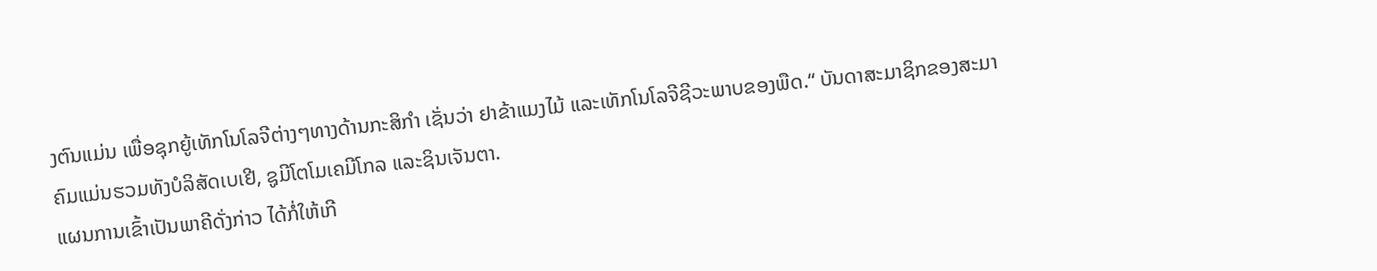ງຕົນແມ່ນ ເພື່ອຊຸກຍູ້ເທັກໂນໂລຈີຕ່າງໆທາງດ້ານກະສິກຳ ເຊັ່ນວ່າ ຢາຂ້າແມງໄມ້ ແລະເທັກໂນໂລຈີຊີວະພາບຂອງພືດ.“ ບັນດາສະມາຊິກຂອງສະມາຄົມແມ່ນຮວມທັງບໍລິສັດເບເຢີ, ຊູມີໂຕໂມເຄມີໂກລ ແລະຊິນເຈັນຕາ.
ແຜນການເຂົ້າເປັນພາຄີດັ່ງກ່າວ ໄດ້ກໍ່ໃຫ້ເກີ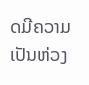ດມີຄວາມເປັນຫ່ວງ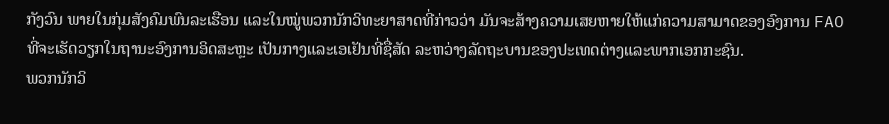ກັງວົນ ພາຍໃນກຸ່ມສັງຄົມພົນລະເຮືອນ ແລະໃນໝູ່ພວກນັກວິທະຍາສາດທີ່ກ່າວວ່າ ມັນຈະສ້າງຄວາມເສຍຫາຍໃຫ້ແກ່ຄວາມສາມາດຂອງອົງການ FAO ທີ່ຈະເຮັດວຽກໃນຖານະອົງການອິດສະຫຼະ ເປັນກາງແລະເອເຢັນທີ່ຊື່ສັດ ລະຫວ່າງລັດຖະບານຂອງປະເທດຕ່າງແລະພາກເອກກະຊົນ.
ພວກນັກວິ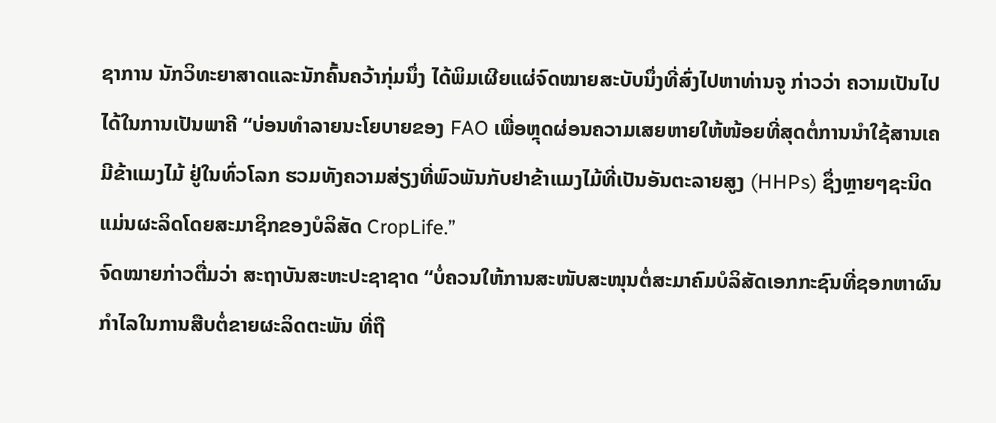ຊາການ ນັກວິທະຍາສາດແລະນັກຄົ້ນຄວ້າກຸ່ມນຶ່ງ ໄດ້ພິມເຜີຍແຜ່ຈົດໝາຍສະບັບນຶ່ງທີ່ສົ່ງໄປຫາທ່ານຈູ ກ່າວວ່າ ຄວາມເປັນໄປໄດ້ໃນການເປັນພາຄີ “ບ່ອນທຳລາຍນະໂຍບາຍຂອງ FAO ເພື່ອຫຼຸດຜ່ອນຄວາມເສຍຫາຍໃຫ້ໜ້ອຍທີ່ສຸດຕໍ່ການນຳໃຊ້ສານເຄມີຂ້າແມງໄມ້ ຢູ່ໃນທົ່ວໂລກ ຮວມທັງຄວາມສ່ຽງທີ່ພົວພັນກັບຢາຂ້າແມງໄມ້ທີ່ເປັນອັນຕະລາຍສູງ (HHPs) ຊຶ່ງຫຼາຍໆຊະນິດແມ່ນຜະລິດໂດຍສະມາຊິກຂອງບໍລິສັດ CropLife.”
ຈົດໝາຍກ່າວຕື່ມວ່າ ສະຖາບັນສະຫະປະຊາຊາດ “ບໍ່ຄວນໃຫ້ການສະໜັບສະໜຸນຕໍ່ສະມາຄົມບໍລິສັດເອກກະຊົນທີ່ຊອກຫາຜົນກຳໄລໃນການສືບຕໍ່ຂາຍຜະລິດຕະພັນ ທີ່ຖື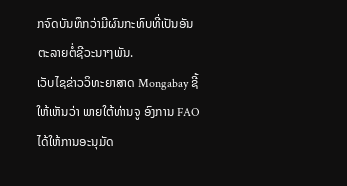ກຈົດບັນທຶກວ່າມີຜົນກະທົບທີ່ເປັນອັນຕະລາຍຕໍ່ຊີວະນາໆພັນ.
ເວັບໄຊຂ່າວວິທະຍາສາດ Mongabay ຊີ້ໃຫ້ເຫັນວ່າ ພາຍໃຕ້ທ່ານຈູ ອົງການ FAO ໄດ້ໃຫ້ການອະນຸມັດ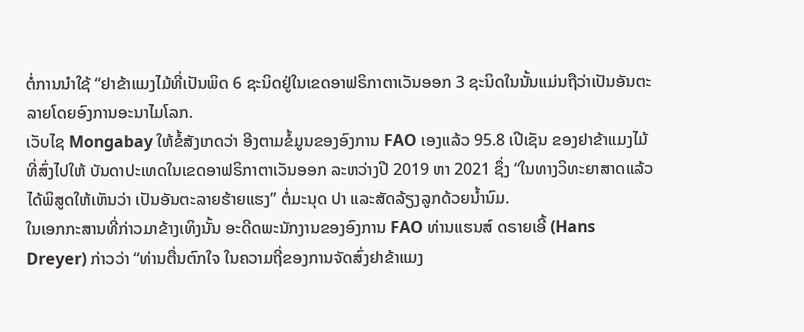ຕໍ່ການນຳໃຊ້ “ຢາຂ້າແມງໄມ້ທີ່ເປັນພິດ 6 ຊະນິດຢູ່ໃນເຂດອາຟຣິກາຕາເວັນອອກ 3 ຊະນິດໃນນັ້ນແມ່ນຖືວ່າເປັນອັນຕະລາຍໂດຍອົງການອະນາໄມໂລກ.
ເວັບໄຊ Mongabay ໃຫ້ຂໍ້ສັງເກດວ່າ ອີງຕາມຂໍ້ມູນຂອງອົງການ FAO ເອງແລ້ວ 95.8 ເປີເຊັນ ຂອງຢາຂ້າແມງໄມ້ທີ່ສົ່ງໄປໃຫ້ ບັນດາປະເທດໃນເຂດອາຟຣິກາຕາເວັນອອກ ລະຫວ່າງປີ 2019 ຫາ 2021 ຊຶ່ງ “ໃນທາງວິທະຍາສາດແລ້ວໄດ້ພິສູດໃຫ້ເຫັນວ່າ ເປັນອັນຕະລາຍຮ້າຍແຮງ” ຕໍ່ມະນຸດ ປາ ແລະສັດລ້ຽງລູກດ້ວຍນ້ຳນົມ.
ໃນເອກກະສານທີ່ກ່າວມາຂ້າງເທິງນັ້ນ ອະດີດພະນັກງານຂອງອົງການ FAO ທ່ານແຮນສ໌ ດຣາຍເອີ້ (Hans Dreyer) ກ່າວວ່າ “ທ່ານຕື່ນຕົກໃຈ ໃນຄວາມຖີ່ຂອງການຈັດສົ່ງຢາຂ້າແມງ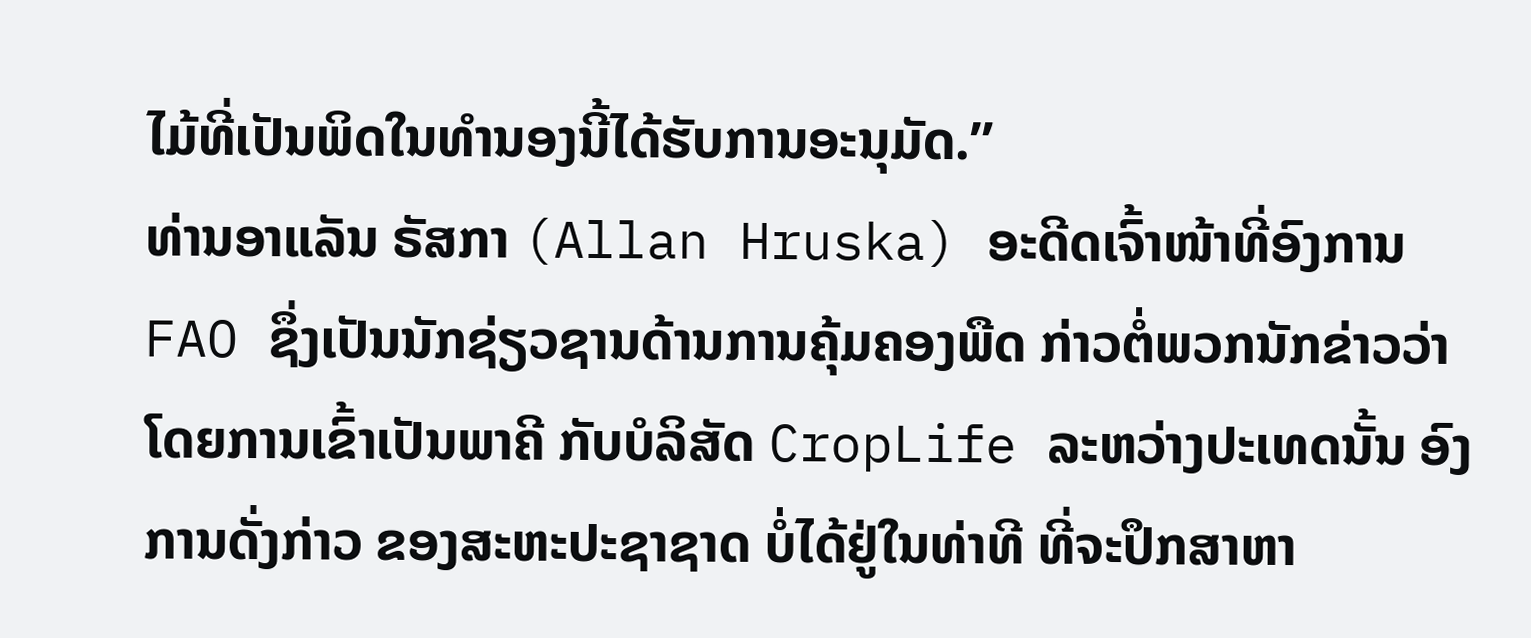ໄມ້ທີ່ເປັນພິດໃນທຳນອງນີ້ໄດ້ຮັບການອະນຸມັດ.”
ທ່ານອາແລັນ ຣັສກາ (Allan Hruska) ອະດີດເຈົ້າໜ້າທີ່ອົງການ FAO ຊຶ່ງເປັນນັກຊ່ຽວຊານດ້ານການຄຸ້ມຄອງພືດ ກ່າວຕໍ່ພວກນັກຂ່າວວ່າ ໂດຍການເຂົ້າເປັນພາຄີ ກັບບໍລິສັດ CropLife ລະຫວ່າງປະເທດນັ້ນ ອົງການດັ່ງກ່າວ ຂອງສະຫະປະຊາຊາດ ບໍ່ໄດ້ຢູ່ໃນທ່າທີ ທີ່ຈະປຶກສາຫາ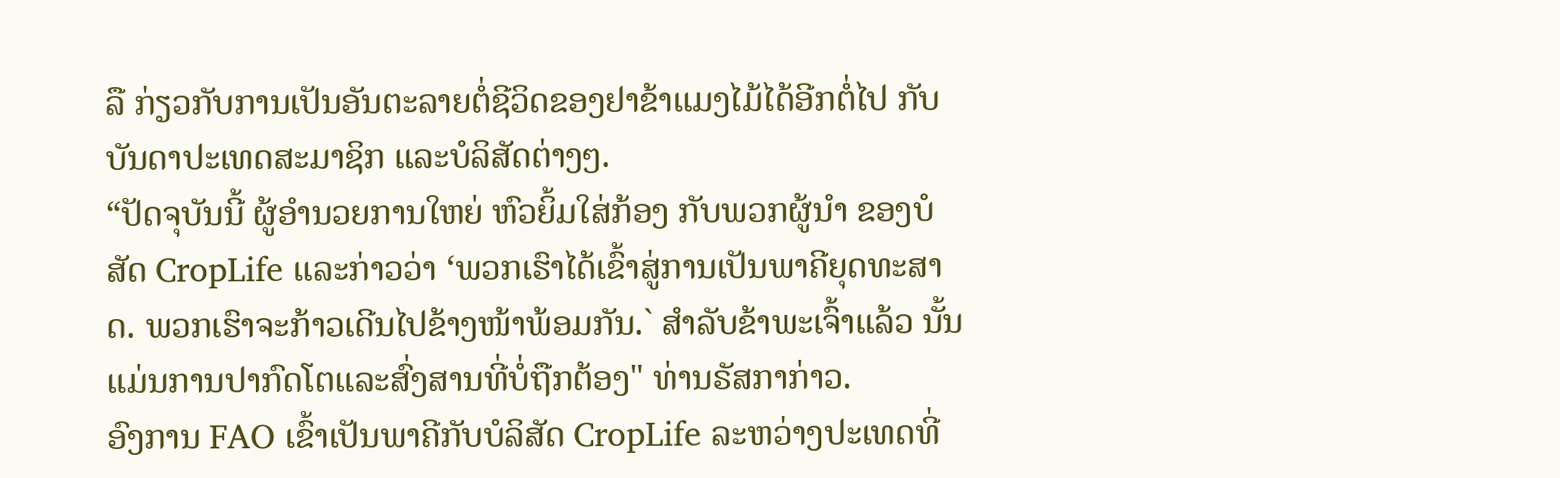ລື ກ່ຽວກັບການເປັນອັນຕະລາຍຕໍ່ຊີວິດຂອງຢາຂ້າແມງໄມ້ໄດ້ອີກຕໍ່ໄປ ກັບບັນດາປະເທດສະມາຊິກ ແລະບໍລິສັດຕ່າງໆ.
“ປັດຈຸບັນນີ້ ຜູ້ອຳນວຍການໃຫຍ່ ຫົວຍິ້ມໃສ່ກ້ອງ ກັບພວກຜູ້ນຳ ຂອງບໍສັດ CropLife ແລະກ່າວວ່າ ‘ພວກເຮົາໄດ້ເຂົ້າສູ່ການເປັນພາຄີຍຸດທະສາດ. ພວກເຮົາຈະກ້າວເດີນໄປຂ້າງໜ້າພ້ອມກັນ.` ສຳລັບຂ້າພະເຈົ້າແລ້ວ ນັ້ນແມ່ນການປາກົດໂຕແລະສົ່ງສານທີ່ບໍ່ຖືກຕ້ອງ" ທ່ານຣັສກາກ່າວ.
ອົງການ FAO ເຂົ້າເປັນພາຄີກັບບໍລິສັດ CropLife ລະຫວ່າງປະເທດທີ່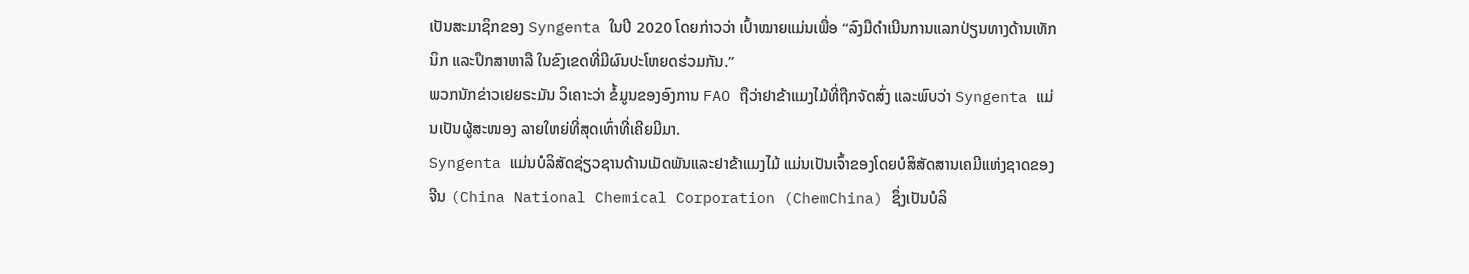ເປັນສະມາຊິກຂອງ Syngenta ໃນປີ 2020 ໂດຍກ່າວວ່າ ເປົ້າໝາຍແມ່ນເພື່ອ “ລົງມືດຳເນີນການແລກປ່ຽນທາງດ້ານເທັກນິກ ແລະປຶກສາຫາລື ໃນຂົງເຂດທີ່ມີຜົນປະໂຫຍດຮ່ວມກັນ.”
ພວກນັກຂ່າວເຢຍຣະມັນ ວິເຄາະວ່າ ຂໍ້ມູນຂອງອົງການ FAO ຖືວ່າຢາຂ້າແມງໄມ້ທີ່ຖືກຈັດສົ່ງ ແລະພົບວ່າ Syngenta ແມ່ນເປັນຜູ້ສະໜອງ ລາຍໃຫຍ່ທີ່ສຸດເທົ່າທີ່ເຄີຍມີມາ.
Syngenta ແມ່ນບໍລິສັດຊ່ຽວຊານດ້ານເມັດພັນແລະຢາຂ້າແມງໄມ້ ແມ່ນເປັນເຈົ້າຂອງໂດຍບໍສິສັດສານເຄມີແຫ່ງຊາດຂອງຈີນ (China National Chemical Corporation (ChemChina) ຊຶ່ງເປັນບໍລິ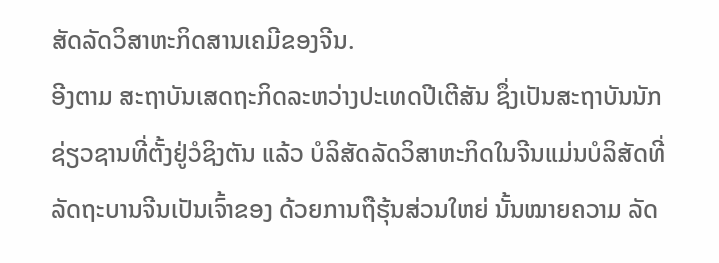ສັດລັດວິສາຫະກິດສານເຄມີຂອງຈີນ.
ອີງຕາມ ສະຖາບັນເສດຖະກິດລະຫວ່າງປະເທດປີເຕີສັນ ຊຶ່ງເປັນສະຖາບັນນັກຊ່ຽວຊານທີ່ຕັ້ງຢູ່ວໍຊິງຕັນ ແລ້ວ ບໍລິສັດລັດວິສາຫະກິດໃນຈີນແມ່ນບໍລິສັດທີ່ລັດຖະບານຈີນເປັນເຈົ້າຂອງ ດ້ວຍການຖືຮຸ້ນສ່ວນໃຫຍ່ ນັ້ນໝາຍຄວາມ ລັດ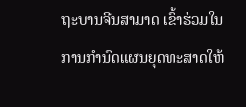ຖະບານຈີນສາມາດ ເຂົ້າຮ່ວມໃນການກຳນົດແຜນຍຸດທະສາດໃຫ້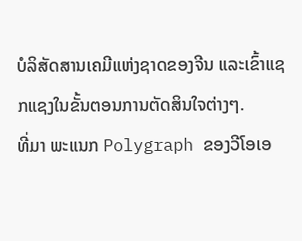ບໍລິສັດສານເຄມີແຫ່ງຊາດຂອງຈີນ ແລະເຂົ້າແຊກແຊງໃນຂັ້ນຕອນການຕັດສິນໃຈຕ່າງໆ.
ທີ່ມາ ພະແນກ Polygraph ຂອງວີໂອເອ